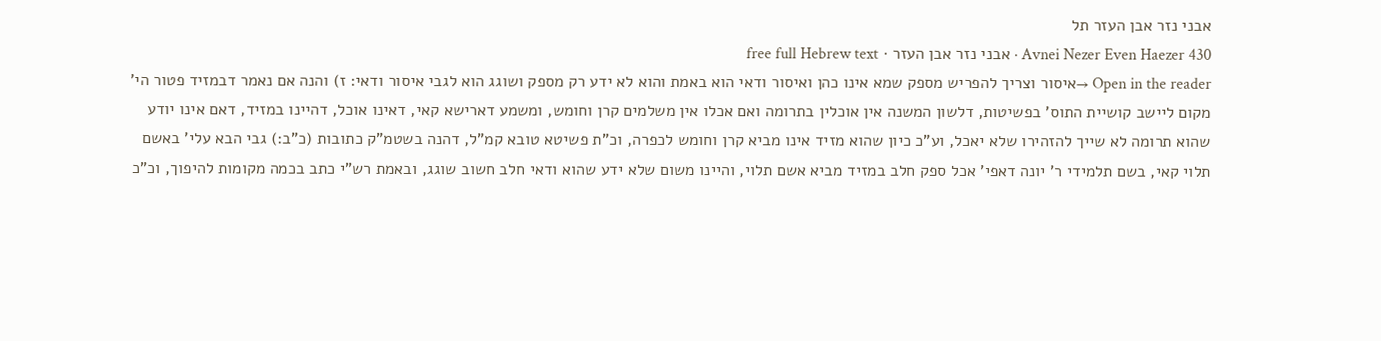אבני נזר אבן העזר תל
Avnei Nezer Even Haezer 430 · אבני נזר אבן העזר · free full Hebrew text
Open in the reader →איסור וצריך להפריש מספק שמא אינו כהן ואיסור ודאי הוא באמת והוא לא ידע רק מספק ושוגג הוא לגבי איסור ודאי: ז) והנה אם נאמר דבמזיד פטור הי' מקום ליישב קושיית התוס' בפשיטות, דלשון המשנה אין אוכלין בתרומה ואם אכלו אין משלמים קרן וחומש, ומשמע דארישא קאי, דאינו אוכל, דהיינו במזיד, דאם אינו יודע שהוא תרומה לא שייך להזהירו שלא יאכל, וע"כ כיון שהוא מזיד אינו מביא קרן וחומש לכפרה, וכ"ת פשיטא טובא קמ"ל, דהנה בשטמ"ק כתובות (כ"ב:) גבי הבא עלי' באשם תלוי קאי, בשם תלמידי ר' יונה דאפי' אכל ספק חלב במזיד מביא אשם תלוי, והיינו משום שלא ידע שהוא ודאי חלב חשוב שוגג, ובאמת רש"י כתב בכמה מקומות להיפוך, וכ"כ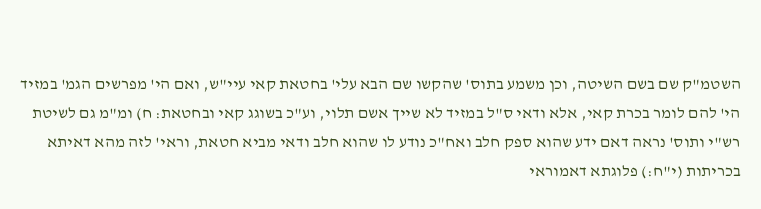השטמ"ק שם בשם השיטה, וכן משמע בתוס' שהקשו שם הבא עלי' בחטאת קאי עיי"ש, ואם הי' מפרשים הגמ' במזיד הי' להם לומר בכרת קאי, אלא ודאי ס"ל במזיד לא שייך אשם תלוי, וע"כ בשוגג קאי ובחטאת: ח) ומ"מ גם לשיטת רש"י ותוס' נראה דאם ידע שהוא ספק חלב ואח"כ נודע לו שהוא חלב ודאי מביא חטאת, וראי' לזה מהא דאיתא בכריתות (י"ח:) פלוגתא דאמוראי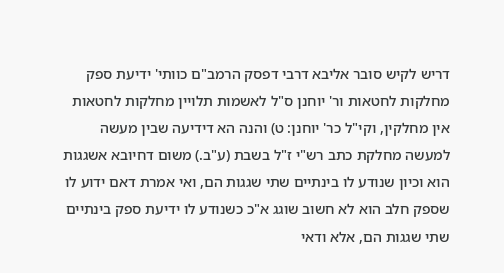דריש לקיש סובר אליבא דרבי דפסק הרמב"ם כוותי' ידיעת ספק מחלקות לחטאות ור' יוחנן ס"ל לאשמות תלויין מחלקות לחטאות אין מחלקין, וקי"ל כר' יוחנן: ט) והנה הא דידיעה שבין מעשה למעשה מחלקת כתב רש"י ז"ל בשבת (ע"ב.) משום דחיובא אשגגות הוא וכיון שנודע לו בינתיים שתי שגגות הם, ואי אמרת דאם ידוע לו שספק חלב הוא לא חשוב שוגג א"כ כשנודע לו ידיעת ספק בינתיים שתי שגגות הם, אלא ודאי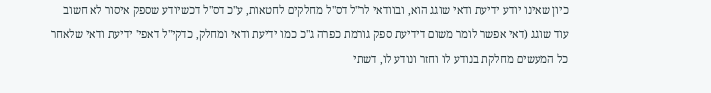כיון שאינו יודע ידיעת ודאי שוגג הוא, ובוודאי לר"ל דס"ל מחלקים לחטאות, ע"כ דס"ל דכשיודע שספק איסור לא חשוב עוד שוגג (דאי אפשר לומר משום דידיעת ספק גורמת כפרה ג"כ כמו ידיעת ודאי ומחלק, כדקי"ל דאפי' ידיעת ודאי שלאחר כל המעשים מחלקת בנודע לו וחזר ונודע לו, דשתי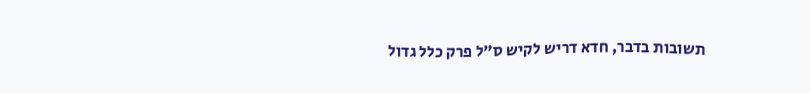תשובות בדבר, חדא דריש לקיש ס"ל פרק כלל גדול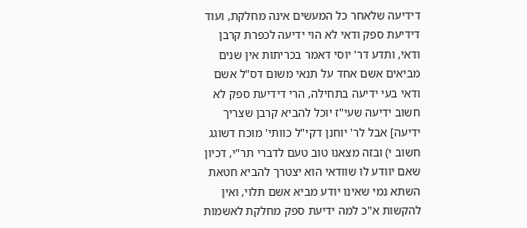דידיעה שלאחר כל המעשים אינה מחלקת, ועוד דידיעת ספק ודאי לא הוי ידיעה לכפרת קרבן ודאי, ותדע דר' יוסי דאמר בכריתות אין שנים מביאים אשם אחד על תנאי משום דס"ל אשם ודאי בעי ידיעה בתחילה, הרי דידיעת ספק לא חשוב ידיעה שעי"ז יוכל להביא קרבן שצריך ידיעה] אבל לר' יוחנן דקי"ל כוותי' מוכח דשוגג חשוב י) ובזה מצאנו טוב טעם לדברי תר"י, דכיון שאם יוודע לו שוודאי הוא יצטרך להביא חטאת השתא נמי שאינו יודע מביא אשם תלוי, ואין להקשות א"כ למה ידיעת ספק מחלקת לאשמות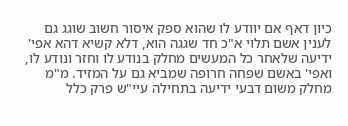כיון דאף אם יוודע לו שהוא ספק איסור חשוב שוגג גם לענין אשם תלוי א"כ חד שגגה הוא, דלא קשיא דהא אפי' ידיעה שלאחר כל המעשים מחלק בנודע לו וחזר ונודע לו, ואפי' באשם שפחה חרופה שמביא גם על המזיד. מ"מ מחלק משום דבעי ידיעה בתחילה עיי"ש פרק כלל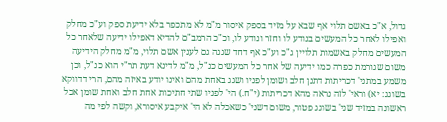גדול, א"כ באשם תלוי אף שבא על מזיד בספק איסור מ"מ לא מתכפר בלא ידיעת ספק וע"כ מחלק ואפילו לאחר כל המעשים בנודע לו וחזר ונודע לו, וכ"כ הרמב"ם להדיא דאפילו ידיעה שלאחר כל המעשים מחלק באשמות תלויין ג"כ וע"כ אף דחד שגגה גם לענין אשם תלוי, מ"מ מחלק הידיעה משום שגורמת כפרה כמו ידיעה של אחר כל המעשים כנ"ל, מ"מ לדינא דעת תר"י הוא כנ"ל, וכן משמע במתני' דכריתות דתנן חלב ושומן לפניו ושגג באחת מהם ואינו יודע באיזה מהם, הרי דדווקא בשוגג: יא) וראי' לזה נראה מהא דכריתות (י"ח.) הי' לפניו שתי חתיכות אחת חלב ואחת שומן אכל ראשונה במזיד שני' בשוגג פטור, משום דשני' כשאכלה לא הי' איקבע איסורא, וקשה לפי מה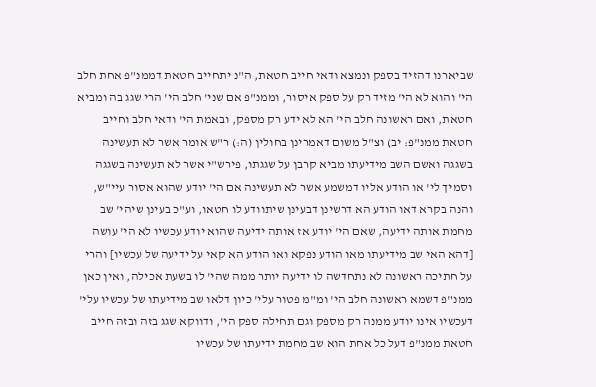שביארנו דהזיד בספק ונמצא ודאי חייב חטאת, ה"נ יתחייב חטאת דממנ"פ אחת חלב הי' והוא לא הי' מזיד רק על ספק איסור, וממנ"פ אם שני' חלב הי' הרי שגג בה ומביא חטאת, ואם ראשונה חלב הי' הא לא ידע רק מספק, ובאמת הי' ודאי חלב וחייב חטאת ממנ"פ: יב) וצ"ל משום דאמרינן בחולין (ה:) ר"ש אומר אשר לא תעשינה בשגגה ואשם השב מידיעתו מביא קרבן על שגגתו, פירש"י אשר לא תעשינה בשגגה וסמיך לי' או הודע אליו דמשמע אשר לא תעשינה אם הי' יודע שהוא אסור עיי"ש, והנה בקרא דאו הודע הא דרשינן דבעינן שיתוודע לו חטאו, וע"כ בעינן שיהי' שב מחמת אותה ידיעה, שאם הי' יודע אז אותה ידיעה שהוא יודע עכשיו לא הי' עושה [דהא האי שב מידיעתו מאו הודע נפקא ואו הודע הא קאי על ידיעה של עכשיו] והרי על חתיכה ראשונה לא נתחדשה לו ידיעה יותר ממה שהי' לו בשעת אכילה, ואין כאן ממנ"פ דשמא ראשונה חלב הי' ומ"מ פטור עלי' כיון דלאו שב מידיעתו של עכשיו עלי' דעכשיו אינו יודע ממנה רק מספק וגם תחילה ספק הי', ודווקא שגג בזה ובזה חייב חטאת ממנ"פ דעל כל אחת הוא שב מחמת ידיעתו של עכשיו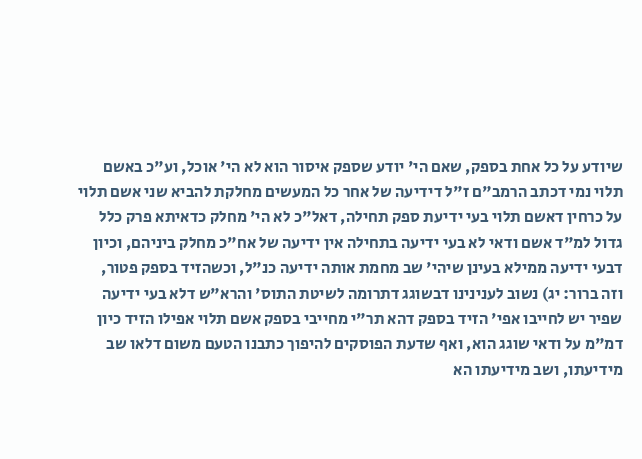שיודע על כל אחת בספק, שאם הי' יודע שספק איסור הוא לא הי' אוכל, וע"כ באשם תלוי נמי דכתב הרמב"ם ז"ל דידיעה של אחר כל המעשים מחלקת להביא שני אשם תלוי על כרחין דאשם תלוי בעי ידיעת ספק תחילה, דאל"כ לא הי' מחלק כדאיתא פרק כלל גדול למ"ד אשם ודאי לא בעי ידיעה בתחילה אין ידיעה של אח"כ מחלק ביניהם, וכיון דבעי ידיעה ממילא בעינן שיהי' שב מחמת אותה ידיעה כנ"ל, וכשהזיד בספק פטור, וזה ברור: יג) נשוב לענינינו דבשוגג דתרומה לשיטת התוס' והרא"ש דלא בעי ידיעה שפיר יש לחייבו אפי' הזיד בספק דהא תר"י מחייבי בספק אשם תלוי אפילו הזיד כיון דמ"מ על ודאי שוגג הוא, ואף שדעת הפוסקים להיפוך כתבנו הטעם משום דלאו שב מידיעתו, ושב מידיעתו הא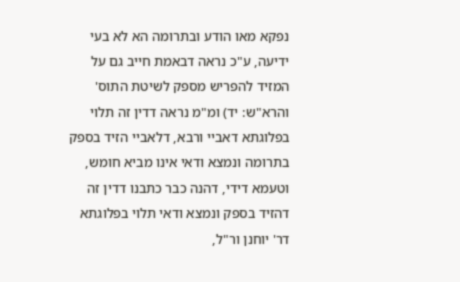נפקא מאו הודע ובתרומה הא לא בעי ידיעה, ע"כ נראה דבאמת חייב גם על המזיד להפריש מספק לשיטת התוס' והרא"ש: יד) ומ"מ נראה דדין זה תלוי בפלוגתא דאביי ורבא, דלאביי הזיד בספק בתרומה ונמצא ודאי אינו מביא חומש, וטעמא דידי, דהנה כבר כתבנו דדין זה דהזיד בספק ונמצא ודאי תלוי בפלוגתא דר' יוחנן ור"ל,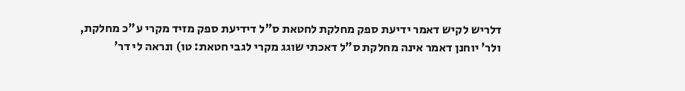דלריש לקיש דאמר ידיעת ספק מחלקת לחטאת ס"ל דידיעת ספק מזיד מקרי ע"כ מחלקת, ולר' יוחנן דאמר אינה מחלקת ס"ל דאכתי שוגג מקרי לגבי חטאת: טו) ונראה לי דר'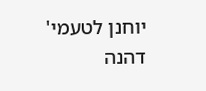יוחנן לטעמי' דהנה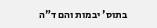בתוס' יבמות והם ד"ה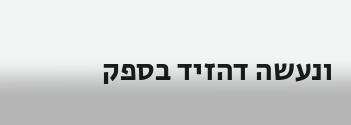ונעשה דהזיד בספק